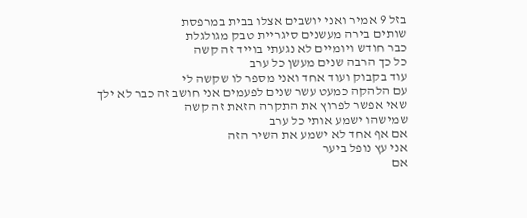בזל 9 אמיר ואני יושבים אצלו בבית במרפסת
שותים בירה מעשנים סיגריית טבק מגולגלת
כבר חודש ויומיים לא נגעתי בוייד זה קשה
כל כך הרבה שנים מעשן כל ערב
עוד בקבוק ועוד אחד ואני מספר לו שקשה לי
עם הלהקה כמעט עשר שנים לפעמים אני חושב זה כבר לא ילך
שאי אפשר לפרוץ את התקרה הזאת זה קשה
שמישהו ישמע אותי כל ערב
אם אף אחד לא ישמע את השיר הזה
אני עץ נופל ביער
אם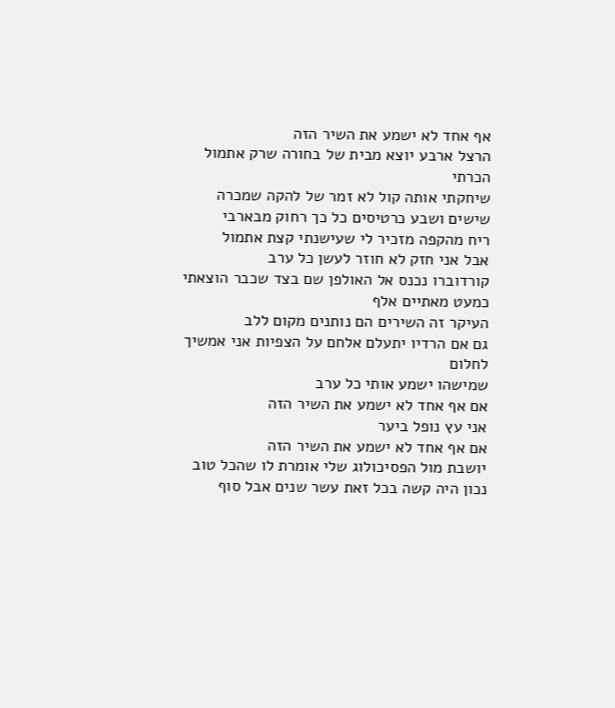אף אחד לא ישמע את השיר הזה
הרצל ארבע יוצא מבית של בחורה שרק אתמול הכרתי
שיחקתי אותה קול לא זמר של להקה שמכרה שישים ושבע כרטיסים כל כך רחוק מבארבי
ריח מהקפה מזכיר לי שעישנתי קצת אתמול
אבל אני חזק לא חוזר לעשן כל ערב
קורדוברו נכנס אל האולפן שם בצד שכבר הוצאתי כמעט מאתיים אלף
העיקר זה השירים הם נותנים מקום ללב
גם אם הרדיו יתעלם אלחם על הצפיות אני אמשיך לחלום
שמישהו ישמע אותי כל ערב
אם אף אחד לא ישמע את השיר הזה
אני עץ נופל ביער
אם אף אחד לא ישמע את השיר הזה
יושבת מול הפסיכולוג שלי אומרת לו שהכל טוב
נכון היה קשה בכל זאת עשר שנים אבל סוף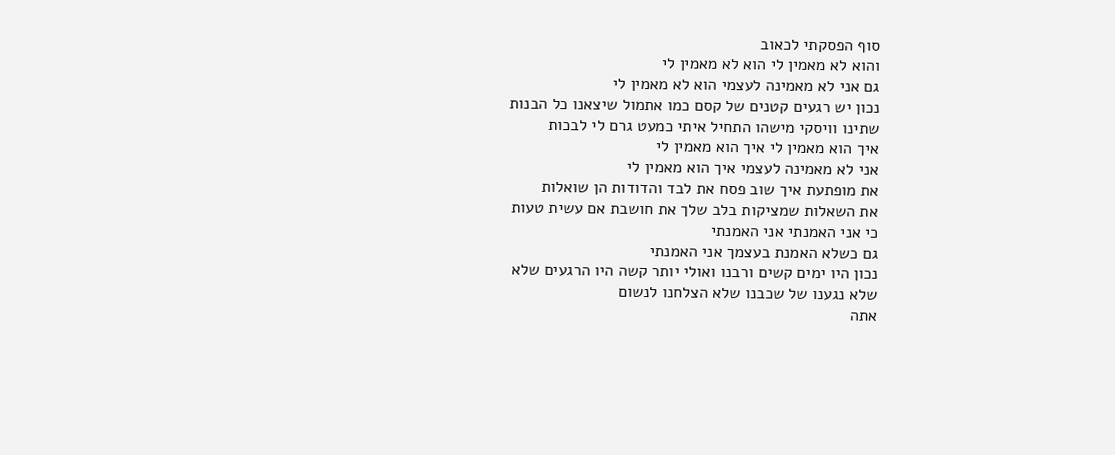סוף הפסקתי לכאוב
והוא לא מאמין לי הוא לא מאמין לי
גם אני לא מאמינה לעצמי הוא לא מאמין לי
נכון יש רגעים קטנים של קסם כמו אתמול שיצאנו כל הבנות
שתינו וויסקי מישהו התחיל איתי כמעט גרם לי לבכות
איך הוא מאמין לי איך הוא מאמין לי
אני לא מאמינה לעצמי איך הוא מאמין לי
את מופתעת איך שוב פסח את לבד והדודות הן שואלות
את השאלות שמציקות בלב שלך את חושבת אם עשית טעות
כי אני האמנתי אני האמנתי
גם כשלא האמנת בעצמך אני האמנתי
נכון היו ימים קשים ורבנו ואולי יותר קשה היו הרגעים שלא
שלא נגענו של שכבנו שלא הצלחנו לנשום
אתה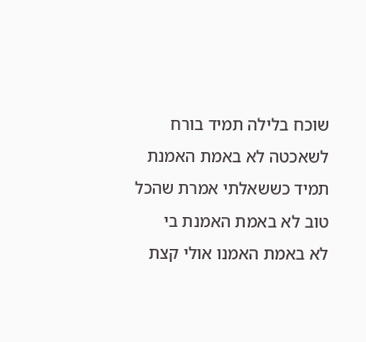שוכח בלילה תמיד בורח לשאכטה לא באמת האמנת
תמיד כששאלתי אמרת שהכל טוב לא באמת האמנת בי
לא באמת האמנו אולי קצת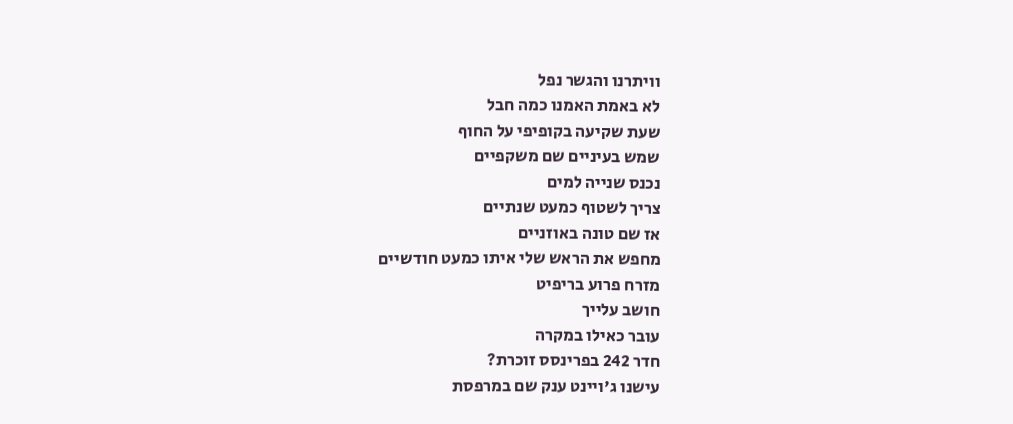וויתרנו והגשר נפל
לא באמת האמנו כמה חבל
שעת שקיעה בקופיפי על החוף
שמש בעיניים שם משקפיים
נכנס שנייה למים
צריך לשטוף כמעט שנתיים
אז שם טונה באוזניים
מחפש את הראש שלי איתו כמעט חודשיים
מזרח פרוע בריפיט
חושב עלייך
עובר כאילו במקרה
חדר 242 בפרינסס זוכרת?
עישנו ג'ויינט ענק שם במרפסת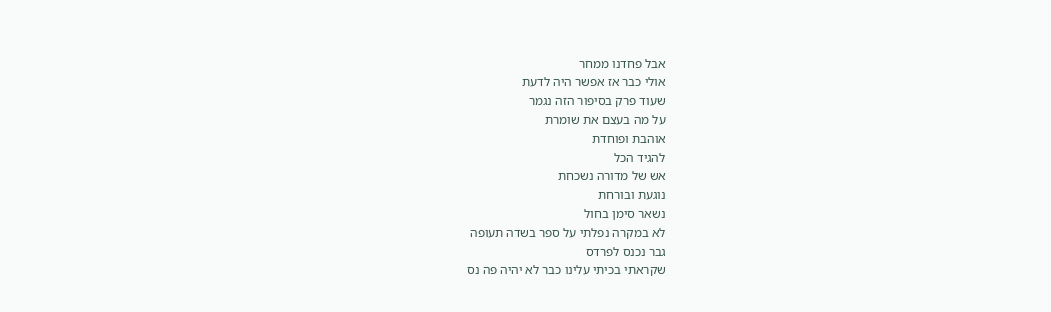אבל פחדנו ממחר
אולי כבר אז אפשר היה לדעת
שעוד פרק בסיפור הזה נגמר
על מה בעצם את שומרת
אוהבת ופוחדת
להגיד הכל
אש של מדורה נשכחת
נוגעת ובורחת
נשאר סימן בחול
לא במקרה נפלתי על ספר בשדה תעופה
גבר נכנס לפרדס
שקראתי בכיתי עלינו כבר לא יהיה פה נס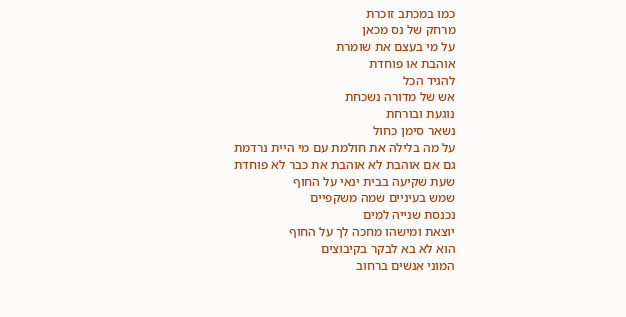כמו במכתב זוכרת
מרחק של נס מכאן
על מי בעצם את שומרת
אוהבת או פוחדת
להגיד הכל
אש של מדורה נשכחת
נוגעת ובורחת
נשאר סימן כחול
על מה בלילה את חולמת עם מי היית נרדמת
גם אם אוהבת לא אוהבת את כבר לא פוחדת
שעת שקיעה בבית ינאי על החוף
שמש בעיניים שמה משקפיים
נכנסת שנייה למים
יוצאת ומישהו מחכה לך על החוף
הוא לא בא לבקר בקיבוצים
המוני אנשים ברחוב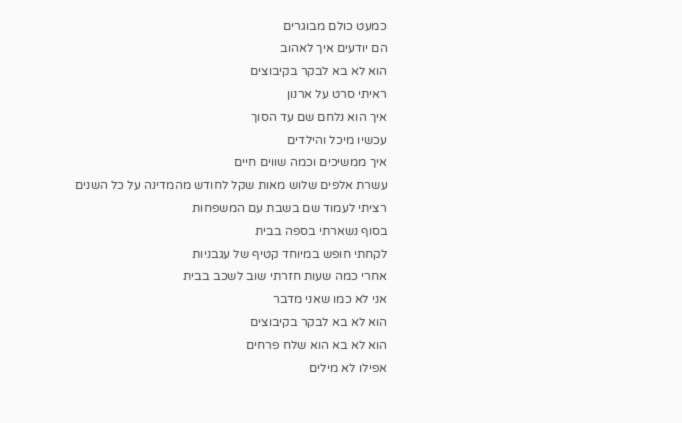כמעט כולם מבוגרים
הם יודעים איך לאהוב
הוא לא בא לבקר בקיבוצים
ראיתי סרט על ארנון
איך הוא נלחם שם עד הסוך
עכשיו מיכל והילדים
איך ממשיכים וכמה שווים חיים
עשרת אלפים שלוש מאות שקל לחודש מהמדינה על כל השנים
רציתי לעמוד שם בשבת עם המשפחות
בסוף נשארתי בספה בבית
לקחתי חופש במיוחד קטיף של עגבניות
אחרי כמה שעות חזרתי שוב לשכב בבית
אני לא כמו שאני מדבר
הוא לא בא לבקר בקיבוצים
הוא לא בא הוא שלח פרחים
אפילו לא מילים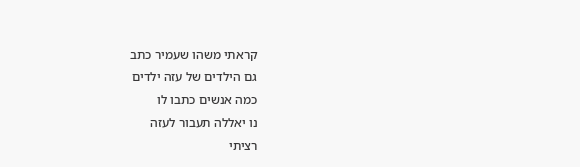קראתי משהו שעמיר כתב
גם הילדים של עזה ילדים
כמה אנשים כתבו לו
נו יאללה תעבור לעזה
רציתי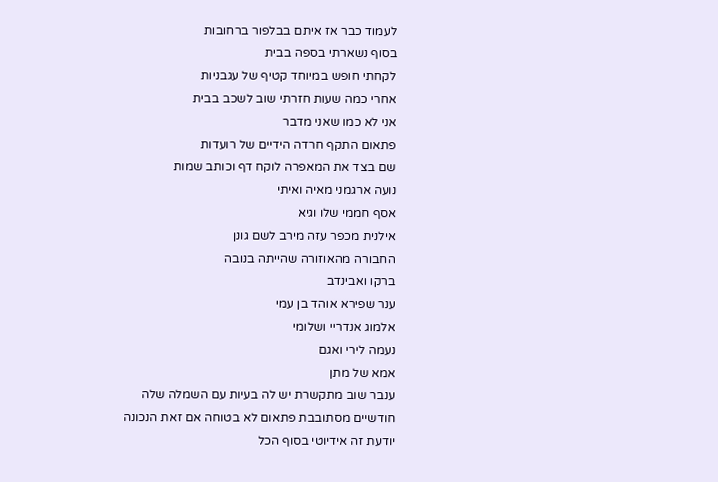לעמוד כבר אז איתם בבלפור ברחובות
בסוף נשארתי בספה בבית
לקחתי חופש במיוחד קטיף של עגבניות
אחרי כמה שעות חזרתי שוב לשכב בבית
אני לא כמו שאני מדבר
פתאום התקף חרדה הידיים של רועדות
שם בצד את המאפרה לוקח דף וכותב שמות
נועה ארגמני מאיה ואיתי
אסף חממי שלו וגיא
אילנית מכפר עזה מירב לשם גונן
החבורה מהאוזורה שהייתה בנובה
ברקו ואבינדב
ענר שפירא אוהד בן עמי
אלמוג אנדריי ושלומי
נעמה לירי ואגם
אמא של מתן
ענבר שוב מתקשרת יש לה בעיות עם השמלה שלה
חודשיים מסתובבת פתאום לא בטוחה אם זאת הנכונה
יודעת זה אידיוטי בסוף הכל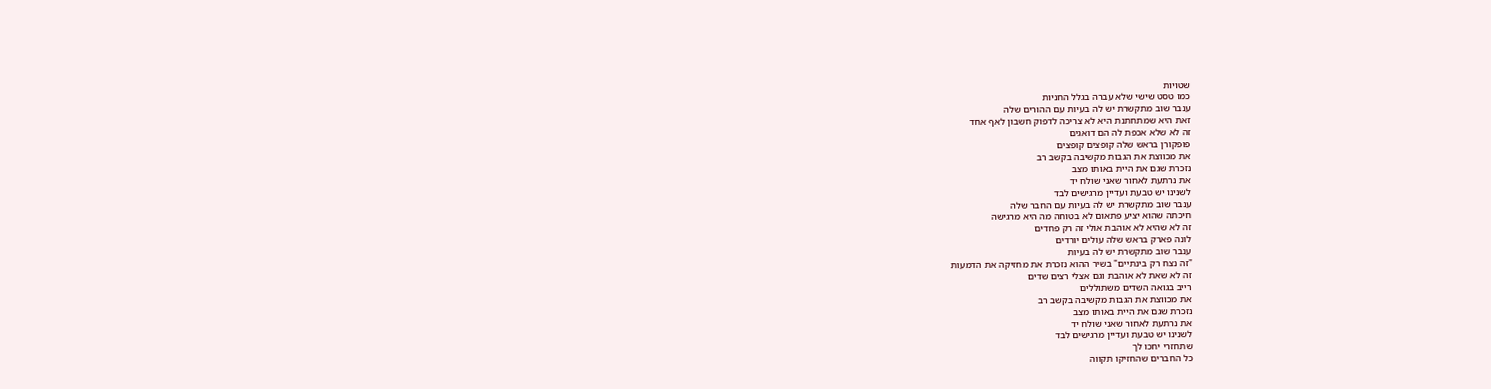שטויות
כמו טסט שישי שלא עברה בגלל החניות
ענבר שוב מתקשרת יש לה בעיות עם ההורים שלה
זאת היא שמתחתנת היא לא צריכה לדפוק חשבון לאף אחד
זה לא שלא אכפת לה הם דואגים
פופקורן בראש שלה קופצים קופצים
את מכווצת את הגבות מקשיבה בקשב רב
נזכרת שגם את היית באותו מצב
את נרתעת לאחור שאני שולח יד
לשנינו יש טבעת ועדיין מרגישים לבד
ענבר שוב מתקשרת יש לה בעיות עם החבר שלה
חיכתה שהוא יציע פתאום לא בטוחה מה היא מרגישה
זה לא שהיא לא אוהבת אולי זה רק פחדים
לונה פארק בראש שלה עולים יורדים
ענבר שוב מתקשרת יש לה בעיות
"זה נצח רק בינתיים" בשיר ההוא נזכרת את מחזיקה את הדמעות
זה לא שאת לא אוהבת וגם אצלי רצים שדים
רייב בגואה השדים משתוללים
את מכווצת את הגבות מקשיבה בקשב רב
נזכרת שגם את היית באותו מצב
את נרתעת לאחור שאני שולח יד
לשנינו יש טבעת ועדיין מרגישים לבד
שתחזרי יחכו לך
כל החברים שהחזיקו תקווה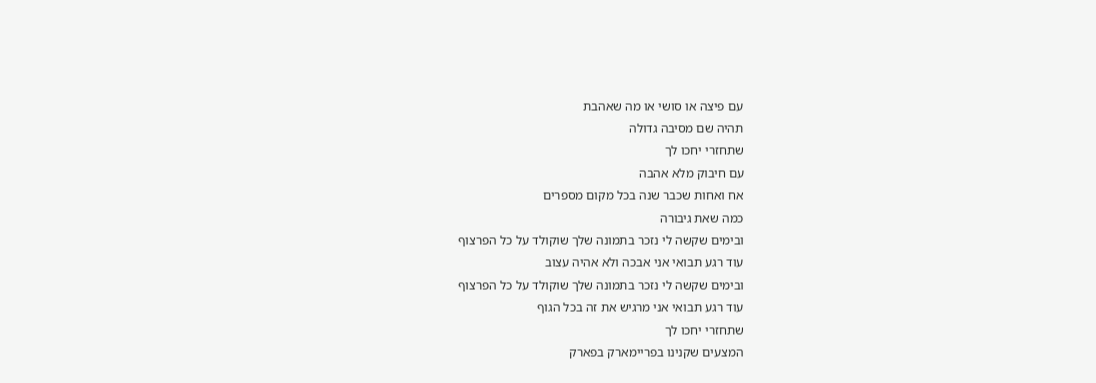עם פיצה או סושי או מה שאהבת
תהיה שם מסיבה גדולה
שתחזרי יחכו לך
עם חיבוק מלא אהבה
אח ואחות שכבר שנה בכל מקום מספרים
כמה שאת גיבורה
ובימים שקשה לי נזכר בתמונה שלך שוקולד על כל הפרצוף
עוד רגע תבואי אני אבכה ולא אהיה עצוב
ובימים שקשה לי נזכר בתמונה שלך שוקולד על כל הפרצוף
עוד רגע תבואי אני מרגיש את זה בכל הגוף
שתחזרי יחכו לך
המצעים שקנינו בפריימארק בפארק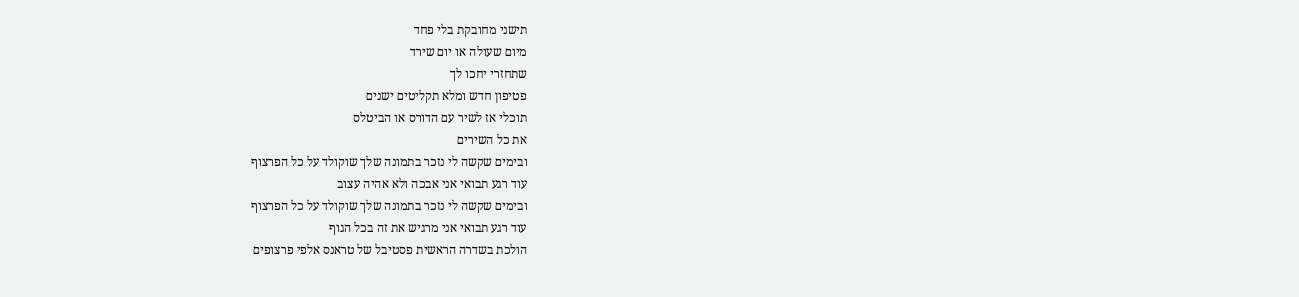תישני מחובקת בלי פחד
מיום שעולה או יום שירד
שתחזרי יחכו לך
פטיפון חדש ומלא תקליטים ישנים
תוכלי אז לשיר עם הדורס או הביטלס
את כל השירים
ובימים שקשה לי נזכר בתמונה שלך שוקולד על כל הפרצוף
עוד רגע תבואי אני אבכה ולא אהיה עצוב
ובימים שקשה לי נזכר בתמונה שלך שוקולד על כל הפרצוף
עוד רגע תבואי אני מרגיש את זה בכל הגוף
הולכת בשדרה הראשית פסטיבל של טראנס אלפי פרצופים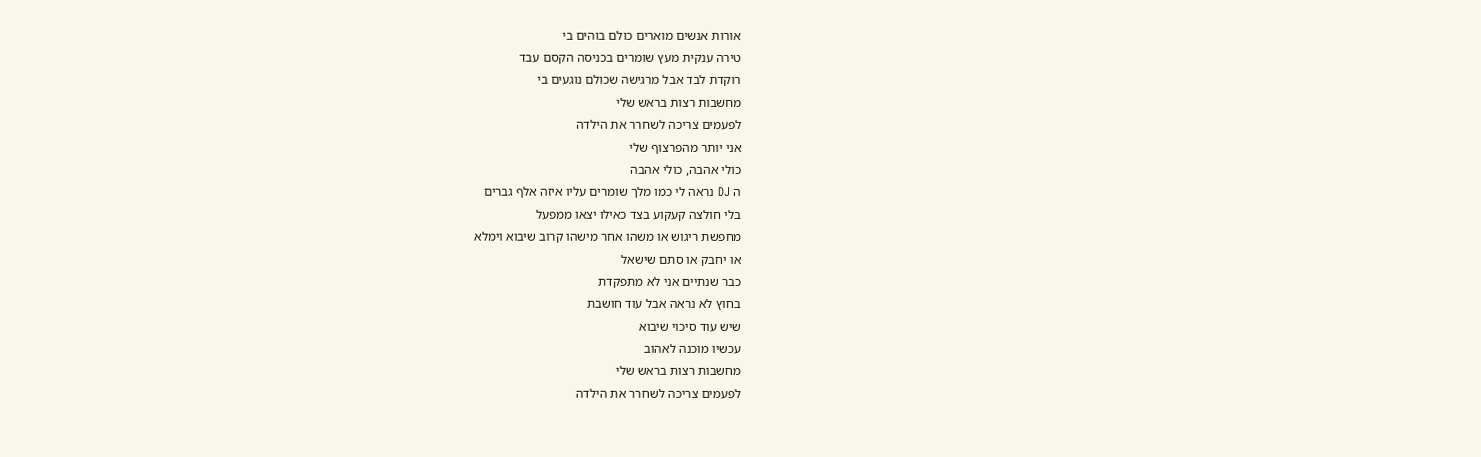אורות אנשים מוארים כולם בוהים בי
טירה ענקית מעץ שומרים בכניסה הקסם עבד
רוקדת לבד אבל מרגישה שכולם נוגעים בי
מחשבות רצות בראש שלי
לפעמים צריכה לשחרר את הילדה
אני יותר מהפרצוף שלי
כולי אהבה, כולי אהבה
ה DJ נראה לי כמו מלך שומרים עליו איזה אלף גברים
בלי חולצה קעקוע בצד כאילו יצאו ממפעל
מחפשת ריגוש או משהו אחר מישהו קרוב שיבוא וימלא
או יחבק או סתם שישאל
כבר שנתיים אני לא מתפקדת
בחוץ לא נראה אבל עוד חושבת
שיש עוד סיכוי שיבוא
עכשיו מוכנה לאהוב
מחשבות רצות בראש שלי
לפעמים צריכה לשחרר את הילדה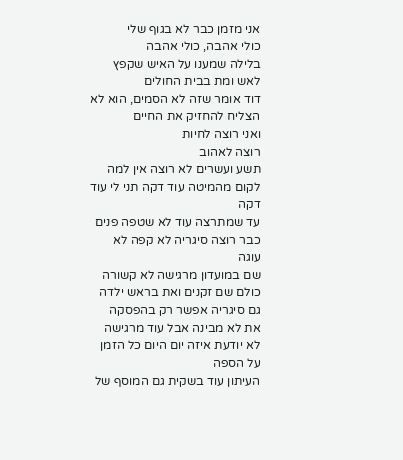אני מזמן כבר לא בגוף שלי
כולי אהבה, כולי אהבה
בלילה שמענו על האיש שקפץ לאש ומת בבית החולים
דוד אומר שזה לא הסמים, הוא לא הצליח להחזיק את החיים
ואני רוצה לחיות
רוצה לאהוב
תשע ועשרים לא רוצה אין למה
לקום מהמיטה עוד דקה תני לי עוד דקה
עד שמתרצה עוד לא שטפה פנים
כבר רוצה סיגריה לא קפה לא עוגה
שם במועדון מרגישה לא קשורה
כולם שם זקנים ואת בראש ילדה
גם סיגריה אפשר רק בהפסקה
את לא מבינה אבל עוד מרגישה
לא יודעת איזה יום היום כל הזמן על הספה
העיתון עוד בשקית גם המוסף של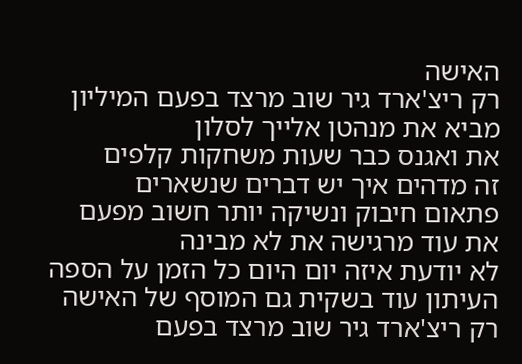האישה
רק ריצ'ארד גיר שוב מרצד בפעם המיליון
מביא את מנהטן אלייך לסלון
את ואגנס כבר שעות משחקות קלפים
זה מדהים איך יש דברים שנשארים
פתאום חיבוק ונשיקה יותר חשוב מפעם
את עוד מרגישה את לא מבינה
לא יודעת איזה יום היום כל הזמן על הספה
העיתון עוד בשקית גם המוסף של האישה
רק ריצ'ארד גיר שוב מרצד בפעם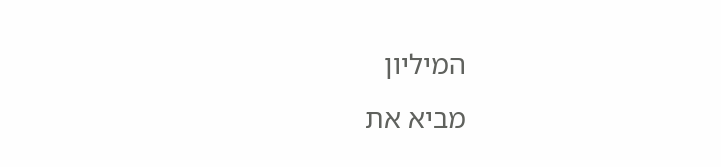המיליון
מביא את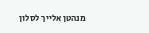מנהטן אלייך לסלון